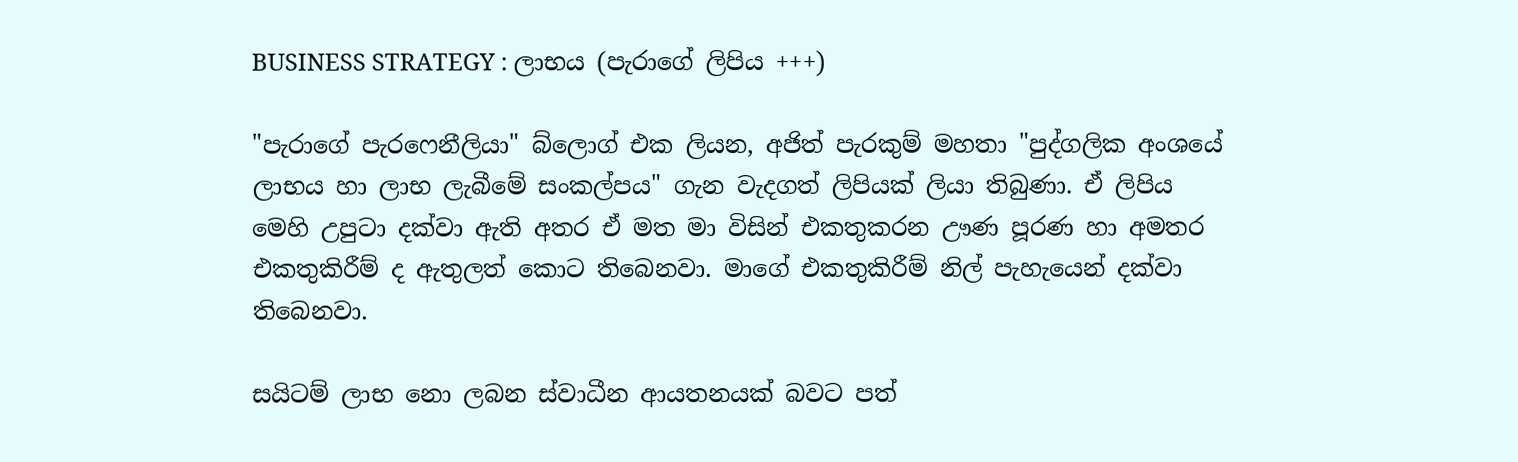BUSINESS STRATEGY : ලාභය (පැරාගේ ලිපිය +++)

"පැරාගේ පැරෆෙනීලියා" බ්ලොග් එක ලියන, අජිත් පැරකුම් මහතා "පුද්ගලික අංශයේ ලාභය හා ලාභ ලැබීමේ සංකල්පය" ගැන වැදගත් ලිපියක් ලියා තිබුණා. ඒ ලිපිය මෙහි උපුටා දක්වා ඇති අතර ඒ මත මා විසින් එකතුකරන ඌණ පූරණ හා අමතර එකතුකිරීම් ද ඇතුලත් කොට තිබෙනවා. මාගේ එකතුකිරීම් නිල් පැහැයෙන් දක්වා තිබෙනවා.

සයිටම් ලාභ නො ලබන ස්වාධීන ආයතනයක් බවට පත්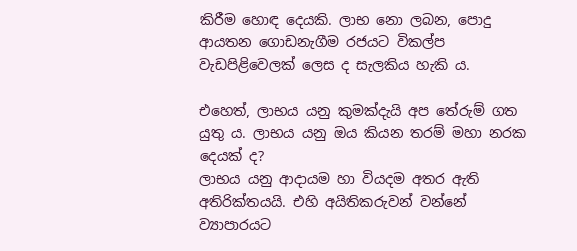කිරීම හොඳ දෙයකි. ලාභ නො ලබන, පොදු ආයතන ගොඩනැගීම රජයට විකල්ප වැඩපිළිවෙලක් ලෙස ද සැලකිය හැකි ය.

එහෙත්, ලාභය යනු කුමක්දැයි අප තේරුම් ගත යුතු ය. ලාභය යනු ඔය කියන තරම් මහා නරක දෙයක් ද?
ලාභය යනු ආදායම හා වියදම අතර ඇති අතිරික්තයයි. එහි අයිතිකරුවන් වන්නේ ව්‍යාපාරයට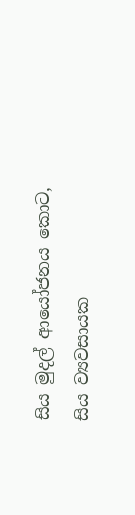සිය මුදල් ආයෝජනය කොට, සිය ව්‍යවසායක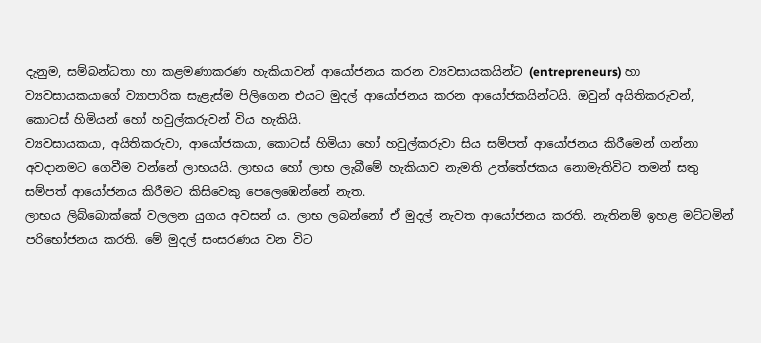දැනුම, සම්බන්ධතා හා කළමණාකරණ හැකියාවන් ආයෝජනය කරන ව්‍යවසායකයින්ට (entrepreneurs) හා ව්‍යවසායකයාගේ ව්‍යාපාරික සැළැස්ම පිලිගෙන එයට මුදල් ආයෝජනය කරන ආයෝජකයින්ටයි. ඔවුන් අයිතිකරුවන්, කොටස් හිමියන් හෝ හවුල්කරුවන් විය හැකියි.
ව්‍යවසායකයා, අයිතිකරුවා, ආයෝජකයා, කොටස් හිමියා හෝ හවුල්කරුවා සිය සම්පත් ආයෝජනය කිරීමෙන් ගන්නා අවදානමට ගෙවීම වන්නේ ලාභයයි. ලාභය හෝ ලාභ ලැබීමේ හැකියාව නැමති උත්තේජකය නොමැතිවිට තමන් සතු සම්පත් ආයෝජනය කිරීමට කිසිවෙකු පෙලෙඹෙන්නේ නැත.
ලාභය ලිබ්බොක්කේ වලලන යුගය අවසන් ය. ලාභ ලබන්නෝ ඒ මුදල් නැවත ආයෝජනය කරති. නැතිනම් ඉහළ මට්ටමින් පරිභෝජනය කරති. මේ මුදල් සංසරණය වන විට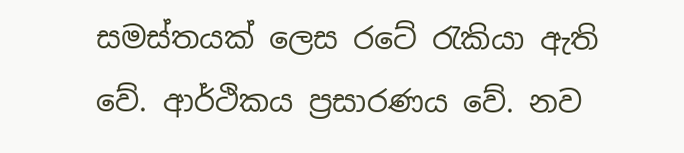සමස්තයක් ලෙස රටේ රැකියා ඇති වේ. ආර්ථිකය ප්‍ර‍සාරණය වේ. නව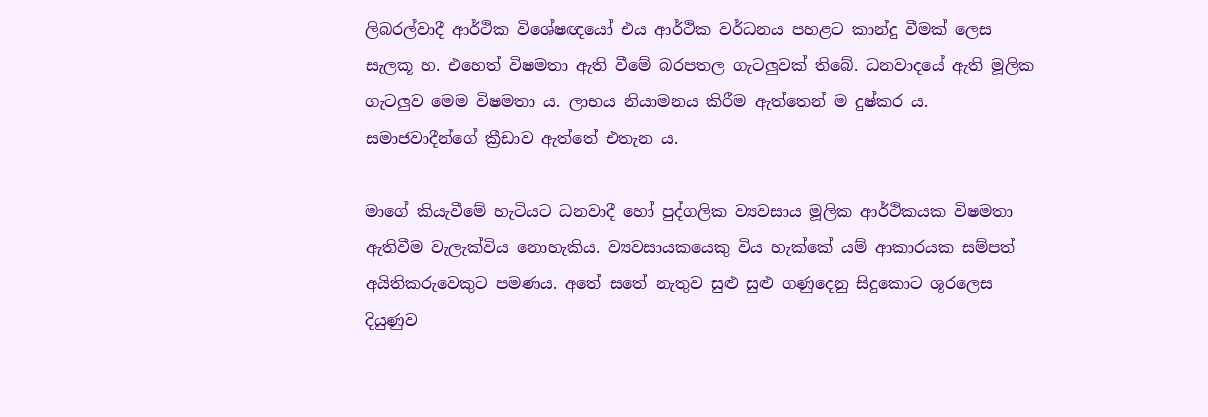ලිබරල්වාදී ආර්ථික විශේෂඥයෝ එය ආර්ථික වර්ධනය පහළට කාන්දු වීමක් ලෙස සැලකූ හ. එහෙත් විෂමතා ඇති වීමේ බරපතල ගැටලුවක් තිබේ. ධනවාදයේ ඇති මූලික ගැටලුව මෙම විෂමතා ය. ලාභය නියාමනය කිරීම ඇත්තෙන් ම දුෂ්කර ය. සමාජවාදීන්ගේ ක්‍රීඩාව ඇත්තේ එතැන ය.

මාගේ කියැවීමේ හැටියට ධනවාදී හෝ පුද්ගලික ව්‍යවසාය මූලික ආර්ථිකයක විෂමතා ඇතිවීම වැලැක්විය නොහැකිය. ව්‍යවසායකයෙකු විය හැක්කේ යම් ආකාරයක සම්පත් අයිතිකරුවෙකුට පමණය. අතේ සතේ නැතුව සුළු සුළු ගණුදෙනු සිදුකොට ශූරලෙස දියුණුව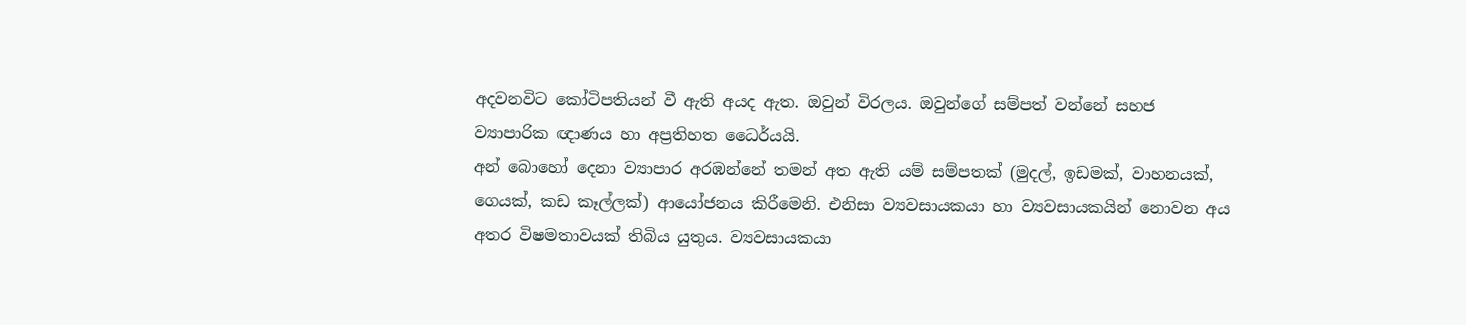අදවනවිට කෝටිපතියන් වී ඇති අයද ඇත. ඔවුන් විරලය. ඔවුන්ගේ සම්පත් වන්නේ සහජ ව්‍යාපාරික ඥාණය හා අප්‍රතිහත ධෛර්යයි.
අන් බොහෝ දෙනා ව්‍යාපාර අරඹන්නේ තමන් අත ඇති යම් සම්පතක් (මුදල්, ඉඩමක්, වාහනයක්, ගෙයක්, කඩ කෑල්ලක්) ආයෝජනය කිරීමෙනි. එනිසා ව්‍යවසායකයා හා ව්‍යවසායකයින් නොවන අය අතර විෂමතාවයක් තිබිය යුතුය. ව්‍යවසායකයා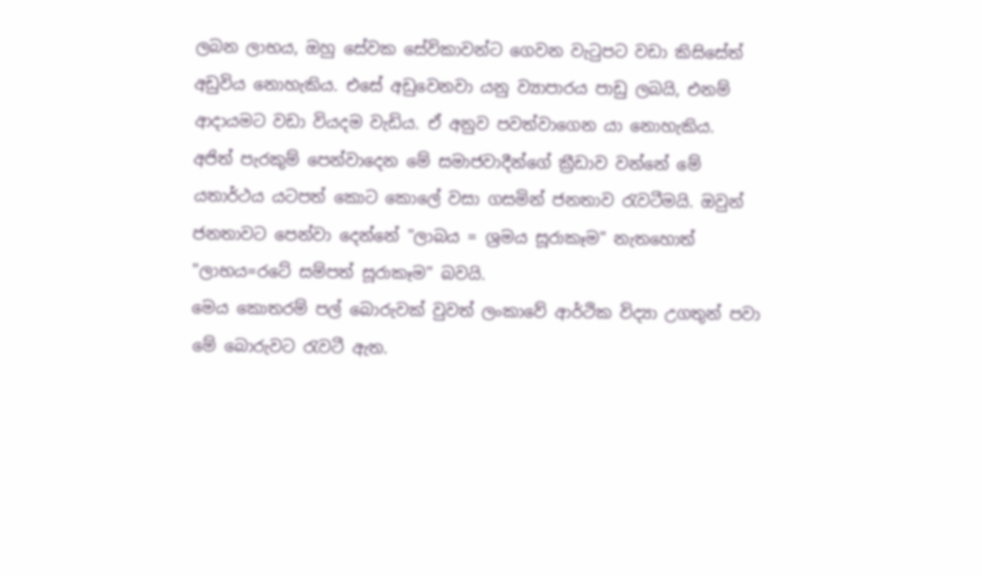ලබන ලාභය, ඔහු සේවක සේවිකාවන්ට ගෙවන වැටුපට වඩා කිසිසේත් අඩුවිය නොහැකිය. එසේ අඩුවෙනවා යනු ව්‍යාපාරය පාඩු ලබයි, එනම් ආදායමට වඩා වියදම වැඩිය. ඒ අනුව පවත්වාගෙන යා නොහැකිය.
අජිත් පැරකුම් පෙන්වාදෙන මේ සමාජවාදීන්ගේ ක්‍රීඩාව වන්නේ මේ යතාර්ථය යටපත් කොට කොලේ වසා ගසමින් ජනතාව රැවටීමයි. ඔවුන් ජනතාවට පෙන්වා දෙන්නේ "ලාබය = ශ්‍රමය සූරාකෑම" නැතහොත් "ලාභය=රටේ සම්පත් සූරාකෑම" බවයි.
මෙය කොතරම් පල් බොරුවක් වුවත් ලංකාවේ ආර්ථික විද්‍යා උගතුන් පවා මේ බොරුවට රැවටී ඇත.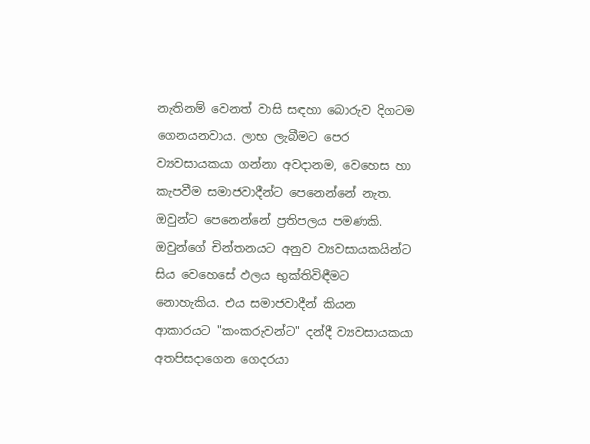නැතිනම් වෙනත් වාසි සඳහා බොරුව දිගටම ගෙනයනවාය. ලාභ ලැබීමට පෙර ව්‍යවසායකයා ගන්නා අවදානම, වෙහෙස හා කැපවීම සමාජවාදීන්ට පෙනෙන්නේ නැත. ඔවුන්ට පෙනෙන්නේ ප්‍රතිපලය පමණකි. ඔවුන්ගේ චින්තනයට අනුව ව්‍යවසායකයින්ට සිය වෙහෙසේ ඵලය භුක්තිවිඳීමට නොහැකිය. එය සමාජවාදීන් කියන ආකාරයට "කංකරුවන්ට" දන්දී ව්‍යවසායකයා අතපිසදාගෙන ගෙදරයා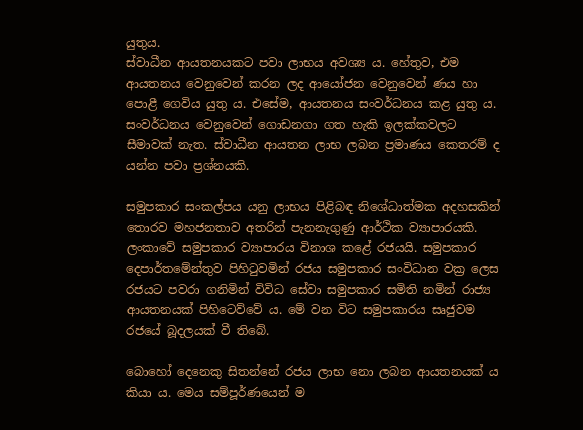යුතුය.
ස්වාධීන ආයතනයකට පවා ලාභය අවශ්‍ය ය. හේතුව, එම ආයතනය වෙනුවෙන් කරන ලද ආයෝජන වෙනුවෙන් ණය හා පොළී ගෙවිය යුතු ය. එසේම, ආයතනය සංවර්ධනය කළ යුතු ය. සංවර්ධනය වෙනුවෙන් ගොඩනගා ගත හැකි ඉලක්කවලට සීමාවක් නැත. ස්වාධීන ආයතන ලාභ ලබන ප්‍ර‍මාණය කෙතරම් ද යන්න පවා ප්‍ර‍ශ්නයකි.

සමුපකාර සංකල්පය යනු ලාභය පිළිබඳ නිශේධාත්මක අදහසකින් තොරව මහජනතාව අතරින් පැනනැගුණු ආර්ථික ව්‍යාපාරයකි. ලංකාවේ සමුපකාර ව්‍යාපාරය විනාශ කළේ රජයයි. සමුපකාර දෙපාර්තමේන්තුව පිහිටුවමින් රජය සමුපකාර සංවිධාන වක්‍ර‍ ලෙස රජයට පවරා ගනිමින් විවිධ සේවා සමුපකාර සමිති නමින් රාජ්‍ය ආයතනයක් පිහිටෙව්වේ ය. මේ වන විට සමුපකාරය සෘජුවම රජයේ බූදලයක් වී තිබේ.

බොහෝ දෙනෙකු සිතන්නේ රජය ලාභ නො ලබන ආයතනයක් ය කියා ය. මෙය සම්පූර්ණයෙන් ම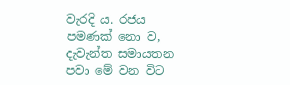වැරදි ය. රජය පමණක් නො ව, දැවැන්ත සමායතන පවා මේ වන විට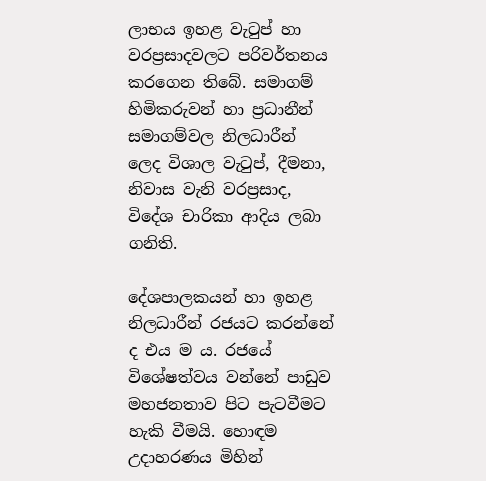ලාභය ඉහළ වැටුප් හා වරප්‍ර‍සාදවලට පරිවර්තනය කරගෙන තිබේ. සමාගම් හිමිකරුවන් හා ප්‍ර‍ධානීන් සමාගම්වල නිලධාරීන් ලෙද විශාල වැටුප්, දීමනා, නිවාස වැනි වරප්‍ර‍සාද, විදේශ චාරිකා ආදිය ලබා ගනිති.

දේශපාලකයන් හා ඉහළ නිලධාරීන් රජයට කරන්නේ ද එය ම ය. රජයේ විශේෂත්වය වන්නේ පාඩුව මහජනතාව පිට පැටවීමට හැකි වීමයි. හොඳම උදාහරණය මිහින්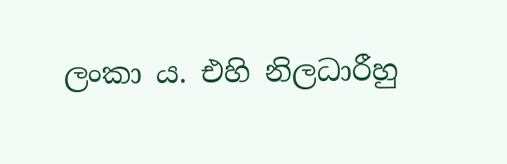ලංකා ය. එහි නිලධාරීහු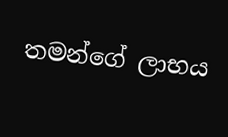තමන්ගේ ලාභය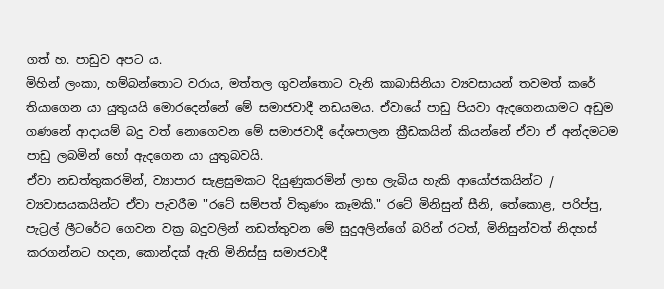ගත් හ. පාඩුව අපට ය.
මිහින් ලංකා, හම්බන්තොට වරාය, මත්තල ගුවන්තොට වැනි කාබාසිනියා ව්‍යවසායන් තවමත් කරේ තියාගෙන යා යුතුයයි මොරදෙන්නේ මේ සමාජවාදී නඩයමය. ඒවායේ පාඩු පියවා ඇදගෙනයාමට අඩුම ගණනේ ආදායම් බදු වත් නොගෙවන මේ සමාජවාදී දේශපාලන ක්‍රීඩකයින් කියන්නේ ඒවා ඒ අන්දමටම පාඩු ලබමින් හෝ ඇදගෙන යා යුතුබවයි.
ඒවා නඩත්තුකරමින්, ව්‍යාපාර සැළසුමකට දියුණුකරමින් ලාභ ලැබිය හැකි ආයෝජකයින්ට / ව්‍යවාසයකයින්ට ඒවා පැවරීම "රටේ සම්පත් විකුණං කෑමකි." රටේ මිනිසුන් සීනි, තේකොළ, පරිප්පු, පැට්‍රල් ලීටරේට ගෙවන වක්‍ර බදුවලින් නඩත්තුවන මේ සුදුඅලින්ගේ බරින් රටත්, මිනිසුන්වත් නිදහස් කරගන්නට හදන, කොන්දක් ඇති මිනිස්සු සමාජවාදී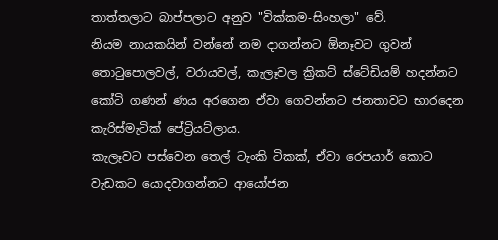තාත්තලාට බාප්පලාට අනුව "වික්කම-සිංහලා" වේ.
නියම නායකයින් වන්නේ නම දාගන්නට ඕනෑවට ගුවන් තොටුපොලවල්, වරායවල්, කැලෑවල ක්‍රිකට් ස්ටේඩියම් හදන්නට කෝටි ගණන් ණය අරගෙන ඒවා ගෙවන්නට ජනතාවට භාරදෙන කැරිස්මැටික් පේට්‍රියට්ලාය.
කැලෑවට පස්වෙන තෙල් ටැංකි ටිකක්, ඒවා රෙපයාර් කොට වැඩකට යොදවාගන්නට ආයෝජන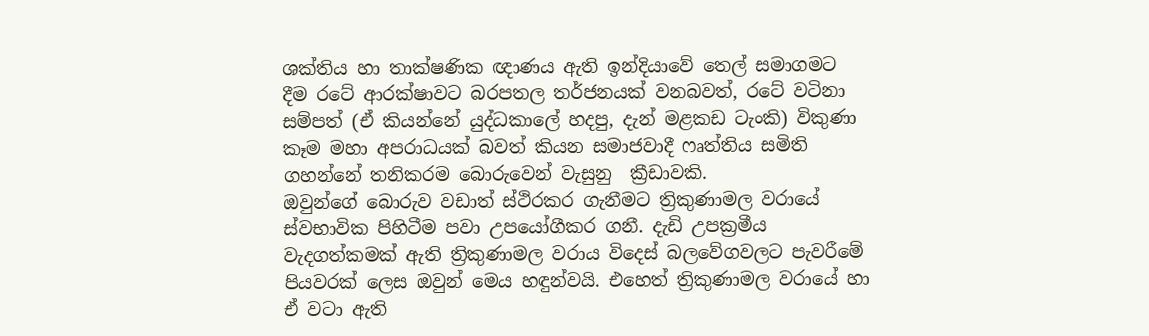ශක්තිය හා තාක්ෂණික ඥාණය ඇති ඉන්දියාවේ තෙල් සමාගමට දීම රටේ ආරක්ෂාවට බරපතල තර්ජනයක් වනබවත්, රටේ වටිනා සම්පත් (ඒ කියන්නේ යුද්ධකාලේ හදපු, දැන් මළකඩ ටැංකි) විකුණා කෑම මහා අපරාධයක් බවත් කියන සමාජවාදී ෆෘත්තිය සමිති ගහන්නේ තනිකරම බොරුවෙන් වැසුනු  ක්‍රීඩාවකි.
ඔවුන්ගේ බොරුව වඩාත් ස්ථිරකර ගැනීමට ත්‍රිකුණාමල වරායේ ස්වභාවික පිහිටීම පවා උපයෝගීකර ගනී. දැඩි උපක්‍රමීය වැදගත්කමක් ඇති ත්‍රිකුණාමල වරාය විදෙස් බලවේගවලට පැවරීමේ පියවරක් ලෙස ඔවුන් මෙය හඳුන්වයි. එහෙත් ත්‍රිකුණාමල වරායේ හා ඒ වටා ඇති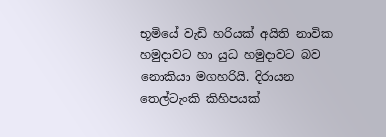භූමියේ වැඩි හරියක් අයිති නාවික හමුදාවට හා යුධ හමුදාවට බව නොකියා මගහරියි. දිරායන තෙල්ටැංකි කිහිපයක්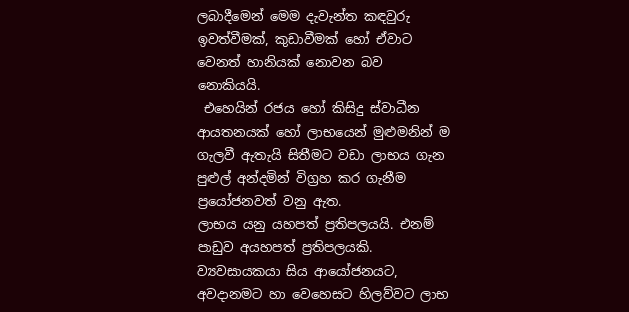ලබාදීමෙන් මෙම දැවැන්ත කඳවුරු ඉවත්වීමක්, කුඩාවීමක් හෝ ඒවාට වෙනත් හානියක් නොවන බව නොකියයි.
 එහෙයින් රජය හෝ කිසිදු ස්වාධීන ආයතනයක් හෝ ලාභයෙන් මුළුමනින් ම ගැලවී ඇතැයි සිතීමට වඩා ලාභය ගැන පුළුල් අන්දමින් විග්‍ර‍හ කර ගැනීම ප්‍රයෝජනවත් වනු ඇත.
ලාභය යනු යහපත් ප්‍රතිපලයයි. එනම් පාඩුව අයහපත් ප්‍රතිපලයකි. ව්‍යවසායකයා සිය ආයෝජනයට, අවදානමට හා වෙහෙසට හිලව්වට ලාභ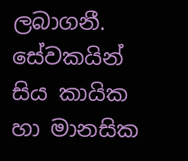ලබාගනී. සේවකයින් සිය කායික හා මානසික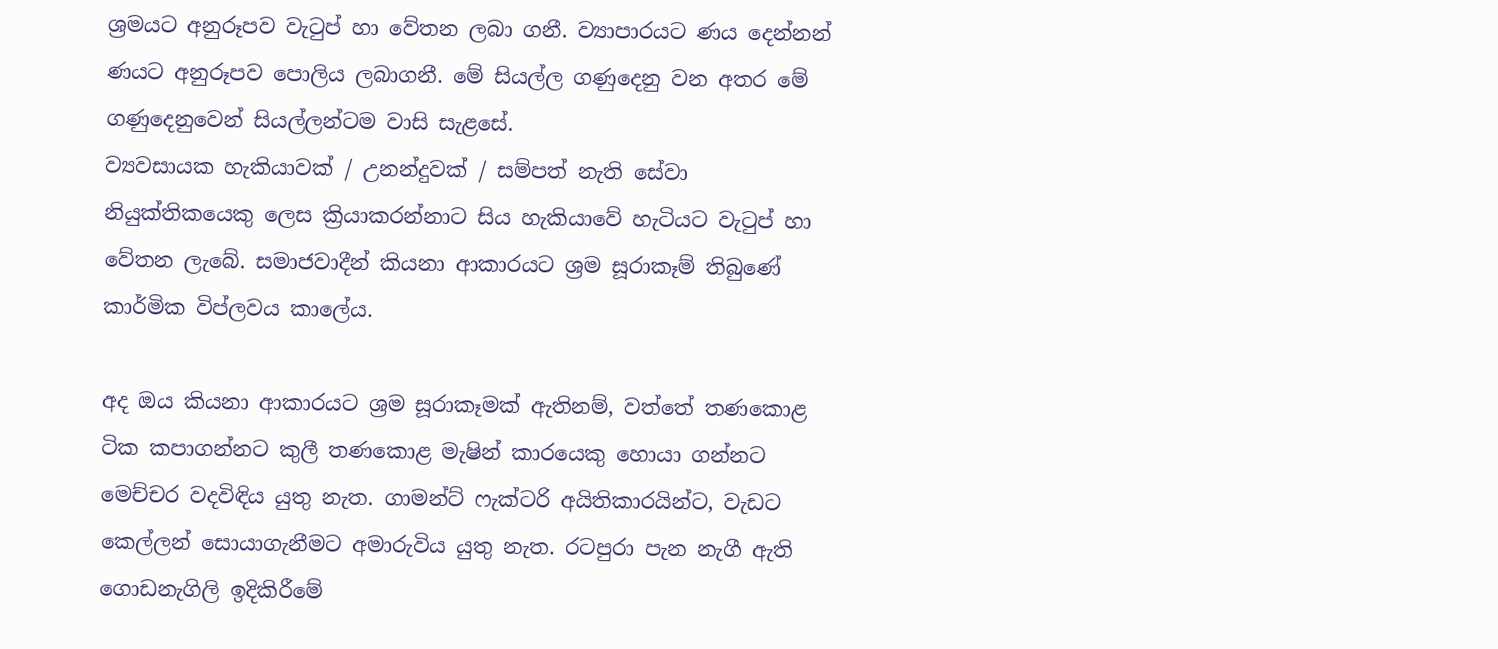ශ්‍රමයට අනුරූපව වැටුප් හා වේතන ලබා ගනී. ව්‍යාපාරයට ණය දෙන්නන් ණයට අනුරූපව පොලිය ලබාගනී. මේ සියල්ල ගණුදෙනු වන අතර මේ ගණුදෙනුවෙන් සියල්ලන්ටම වාසි සැළසේ.
ව්‍යවසායක හැකියාවක් / උනන්දුවක් / සම්පත් නැති සේවා නියුක්තිකයෙකු ලෙස ක්‍රියාකරන්නාට සිය හැකියාවේ හැටියට වැටුප් හා වේතන ලැබේ. සමාජවාදීන් කියනා ආකාරයට ශ්‍රම සූරාකෑම් තිබුණේ කාර්මික විප්ලවය කාලේය.

අද ඔය කියනා ආකාරයට ශ්‍රම සූරාකෑමක් ඇතිනම්, වත්තේ තණකොළ ටික කපාගන්නට කුලී තණකොළ මැෂින් කාරයෙකු හොයා ගන්නට මෙච්චර වදවිඳිය යුතු නැත. ගාමන්ට් ෆැක්ටරි අයිතිකාරයින්ට, වැඩට කෙල්ලන් සොයාගැනීමට අමාරුවිය යුතු නැත. රටපුරා පැන නැගී ඇති ගොඩනැගිලි ඉදිකිරීමේ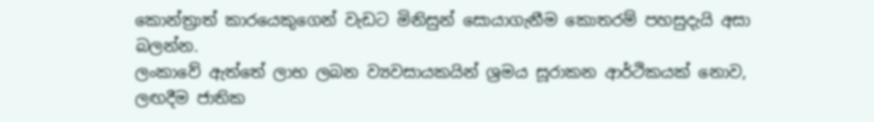කොන්ත්‍රාත් කාරයෙකුගෙන් වැඩට මිනිසුන් සොයාගැනීම කොතරම් පහසුදැයි අසා බලන්න.
ලංකාවේ ඇත්තේ ලාභ ලබන ව්‍යවසායකයින් ශ්‍රමය සූරාකන ආර්ථිකයක් නොව, ලඟදීම ජාතික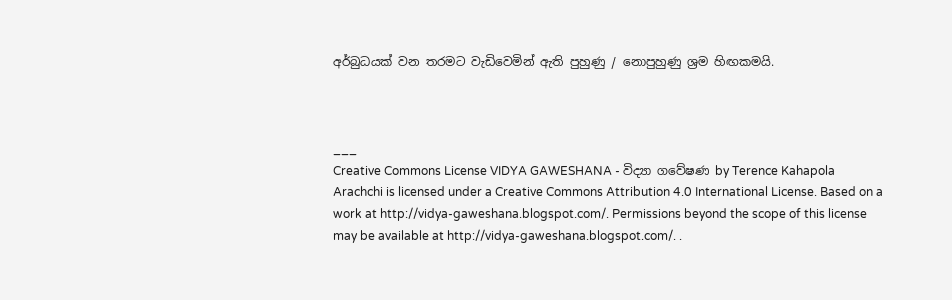අර්බුධයක් වන තරමට වැඩිවෙමින් ඇති පුහුණු / නොපුහුණු ශ්‍රම හිඟකමයි.



___
Creative Commons License VIDYA GAWESHANA - විද්‍යා ගවේෂණ by Terence Kahapola Arachchi is licensed under a Creative Commons Attribution 4.0 International License. Based on a work at http://vidya-gaweshana.blogspot.com/. Permissions beyond the scope of this license may be available at http://vidya-gaweshana.blogspot.com/. .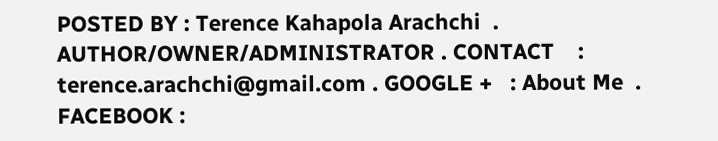POSTED BY : Terence Kahapola Arachchi  . AUTHOR/OWNER/ADMINISTRATOR . CONTACT    : terence.arachchi@gmail.com . GOOGLE +   : About Me  . FACEBOOK :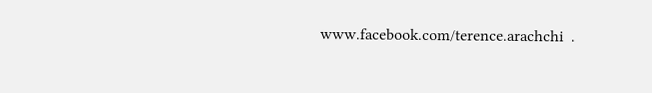www.facebook.com/terence.arachchi  .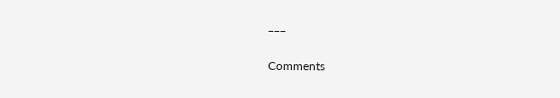___

Comments